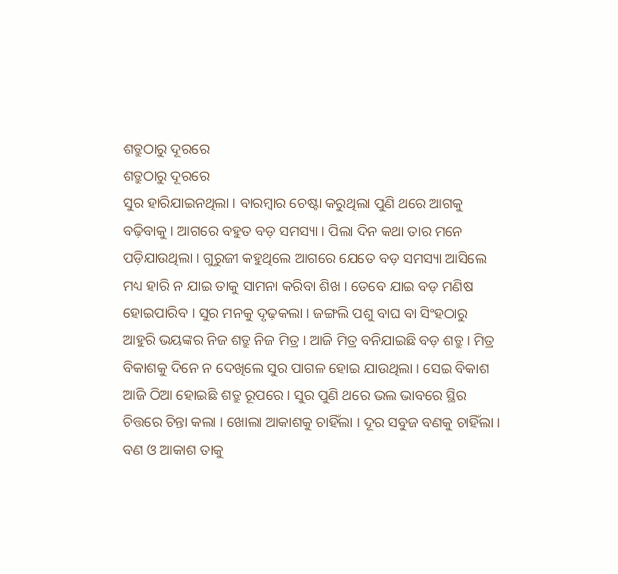ଶତ୍ରୁଠାରୁ ଦୂରରେ
ଶତ୍ରୁଠାରୁ ଦୂରରେ
ସୁର ହାରିଯାଇନଥିଲା । ବାରମ୍ବାର ଚେଷ୍ଟା କରୁଥିଲା ପୁଣି ଥରେ ଆଗକୁ ବଢ଼ିବାକୁ । ଆଗରେ ବହୁତ ବଡ଼ ସମସ୍ୟା । ପିଲା ଦିନ କଥା ତାର ମନେ ପଡ଼ିଯାଉଥିଲା । ଗୁରୁଜୀ କହୁଥିଲେ ଆଗରେ ଯେତେ ବଡ଼ ସମସ୍ୟା ଆସିଲେ ମଧ୍ୟ ହାରି ନ ଯାଇ ତାକୁ ସାମନା କରିବା ଶିଖ । ତେବେ ଯାଇ ବଡ଼ ମଣିଷ ହୋଇପାରିବ । ସୁର ମନକୁ ଦୃଢ଼କଲା । ଜଙ୍ଗଲି ପଶୁ ବାଘ ବା ସିଂହଠାରୁ ଆହୁରି ଭୟଙ୍କର ନିଜ ଶତ୍ରୁ ନିଜ ମିତ୍ର । ଆଜି ମିତ୍ର ବନିଯାଇଛି ବଡ଼ ଶତ୍ରୁ । ମିତ୍ର ବିକାଶକୁ ଦିନେ ନ ଦେଖିଲେ ସୁର ପାଗଳ ହୋଇ ଯାଉଥିଲା । ସେଇ ବିକାଶ ଆଜି ଠିଆ ହୋଇଛି ଶତ୍ରୁ ରୂପରେ । ସୁର ପୁଣି ଥରେ ଭଲ ଭାବରେ ସ୍ଥିର ଚିତ୍ତରେ ଚିନ୍ତା କଲା । ଖୋଲା ଆକାଶକୁ ଚାହିଁଲା । ଦୂର ସବୁଜ ବଣକୁ ଚାହିଁଲା । ବଣ ଓ ଆକାଶ ତାକୁ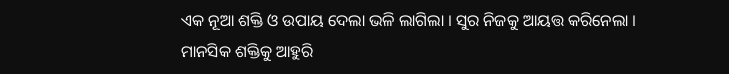ଏକ ନୂଆ ଶକ୍ତି ଓ ଉପାୟ ଦେଲା ଭଳି ଲାଗିଲା । ସୁର ନିଜକୁ ଆୟତ୍ତ କରିନେଲା । ମାନସିକ ଶକ୍ତିକୁ ଆହୁରି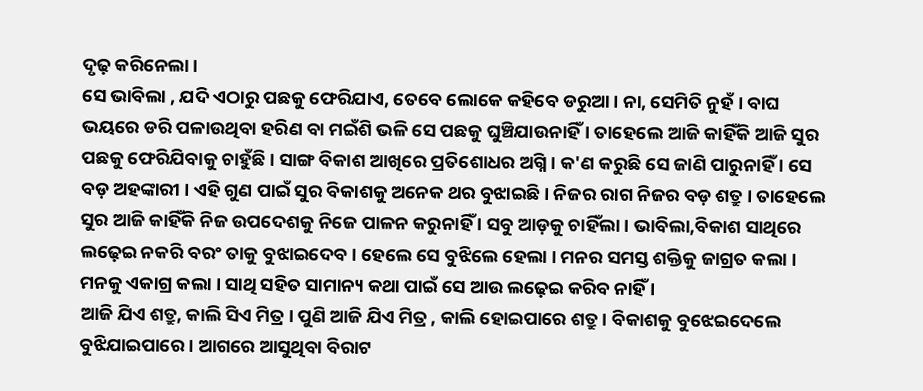ଦୃଢ଼ କରିନେଲା ।
ସେ ଭାବିଲା , ଯଦି ଏଠାରୁ ପଛକୁ ଫେରିଯାଏ, ତେବେ ଲୋକେ କହିବେ ଡରୁଆ । ନା, ସେମିତି ନୁହଁ । ବାଘ ଭୟରେ ଡରି ପଳାଉଥିବା ହରିଣ ବା ମଇଁଶି ଭଳି ସେ ପଛକୁ ଘୁଞ୍ଚିଯାଉନାହିଁ । ତାହେଲେ ଆଜି କାହିଁକି ଆଜି ସୁର ପଛକୁ ଫେରିଯିବାକୁ ଚାହୁଁଛି । ସାଙ୍ଗ ବିକାଶ ଆଖିରେ ପ୍ରତିଶୋଧର ଅଗ୍ନି । କ'ଣ କରୁଛି ସେ ଜାଣି ପାରୁନାହିଁ । ସେ ବଡ଼ ଅହଙ୍କାରୀ । ଏହି ଗୁଣ ପାଇଁ ସୁର ବିକାଶକୁ ଅନେକ ଥର ବୁଝାଇଛି । ନିଜର ରାଗ ନିଜର ବଡ଼ ଶତ୍ରୁ । ତାହେଲେ ସୁର ଆଜି କାହିଁକି ନିଜ ଉପଦେଶକୁ ନିଜେ ପାଳନ କରୁନାହିଁ । ସବୁ ଆଡ଼କୁ ଚାହିଁଲା । ଭାବିଲା,ବିକାଶ ସାଥିରେ ଲଢ଼େଇ ନକରି ବରଂ ତାକୁ ବୁଝାଇଦେବ । ହେଲେ ସେ ବୁଝିଲେ ହେଲା । ମନର ସମସ୍ତ ଶକ୍ତିକୁ ଜାଗ୍ରତ କଲା । ମନକୁ ଏକାଗ୍ର କଲା । ସାଥି ସହିତ ସାମାନ୍ୟ କଥା ପାଇଁ ସେ ଆଉ ଲଢ଼େଇ କରିବ ନାହିଁ ।
ଆଜି ଯିଏ ଶତ୍ରୁ, କାଲି ସିଏ ମିତ୍ର । ପୁଣି ଆଜି ଯିଏ ମିତ୍ର , କାଲି ହୋଇପାରେ ଶତ୍ରୁ । ବିକାଶକୁ ବୁଝେଇଦେଲେ ବୁଝିଯାଇପାରେ । ଆଗରେ ଆସୁଥିବା ବିରାଟ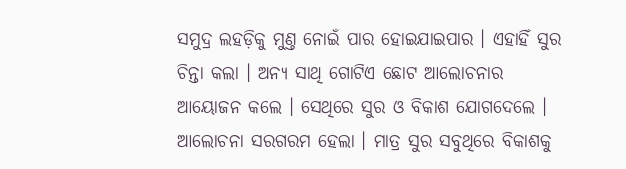ସମୁଦ୍ର ଲହଡ଼ିକୁ ମୁଣ୍ତ ନୋଇଁ ପାର ହୋଇଯାଇପାର । ଏହାହିଁ ସୁର ଚିନ୍ତା କଲା । ଅନ୍ୟ ସାଥି ଗୋଟିଏ ଛୋଟ ଆଲୋଚନାର ଆୟୋଜନ କଲେ । ସେଥିରେ ସୁର ଓ ବିକାଶ ଯୋଗଦେଲେ । ଆଲୋଚନା ସରଗରମ ହେଲା । ମାତ୍ର ସୁର ସବୁଥିରେ ବିକାଶକୁ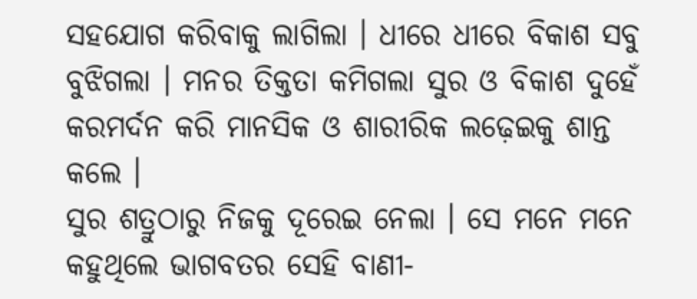ସହଯୋଗ କରିବାକୁ ଲାଗିଲା । ଧୀରେ ଧୀରେ ବିକାଶ ସବୁ ବୁଝିଗଲା । ମନର ତିକ୍ତତା କମିଗଲା ସୁର ଓ ବିକାଶ ଦୁହେଁ କରମର୍ଦନ କରି ମାନସିକ ଓ ଶାରୀରିକ ଲଢ଼େଇକୁ ଶାନ୍ତ କଲେ ।
ସୁର ଶତ୍ରୁଠାରୁ ନିଜକୁ ଦୂରେଇ ନେଲା । ସେ ମନେ ମନେ କହୁଥିଲେ ଭାଗବତର ସେହି ବାଣୀ‐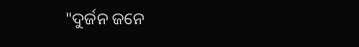"ଦୁର୍ଜନ ଜନେ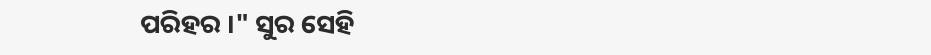ପରିହର ।" ସୁର ସେହି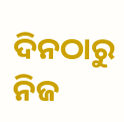ଦିନଠାରୁ ନିଜ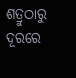ଶତ୍ରୁଠାରୁ ଦୂରରେ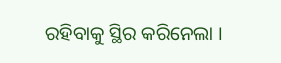ରହିବାକୁ ସ୍ଥିର କରିନେଲା ।